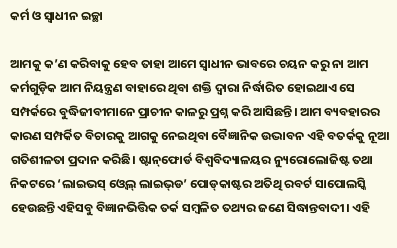କର୍ମ ଓ ସ୍ବାଧୀନ ଇଚ୍ଛା

ଆମକୁ କ’ଣ କରିବାକୁ ହେବ ତାହା ଆମେ ସ୍ବାଧୀନ ଭାବରେ ଚୟନ କରୁ ନା ଆମ କର୍ମଗୁଡ଼ିକ ଆମ ନିୟନ୍ତ୍ରଣ ବାହାରେ ଥିବା ଶକ୍ତି ଦ୍ୱାରା ନିର୍ଦ୍ଧାରିତ ହୋଇଥାଏ ସେ ସମ୍ପର୍କରେ ବୁଦ୍ଧିଜୀବୀମାନେ ପ୍ରାଚୀନ କାଳରୁ ପ୍ରଶ୍ନ କରି ଆସିଛନ୍ତି। ଆମ ବ୍ୟବହାରର କାରଣ ସମ୍ପର୍କିତ ବିଚାରକୁ ଆଗକୁ ନେଇଥିବା ବୈଜ୍ଞାନିକ ଉଦ୍ଭାବନ ଏହି ବତର୍କକୁ ନୂଆ ଗତିଶୀଳତା ପ୍ରଦାନ କରିଛି। ଷ୍ଟାନ୍‌ଫୋର୍ଡ ବିଶ୍ୱବିଦ୍ୟାଳୟର ନ୍ୟୁରୋଲୋଜିଷ୍ଟ ତଥା ନିକଟରେ ‘ଲାଇଭସ୍‌ ଓ୍ବେଲ୍‌ ଲାଇଭ୍‌ଡ’ ପୋଡ୍‌କାଷ୍ଟର ଅତିଥି ରବର୍ଟ ସାପୋଲସ୍କି ହେଉଛନ୍ତି ଏହିସବୁ ବିଜ୍ଞାନଭିତ୍ତିକ ତର୍କ ସମ୍ବଳିତ ତଥ୍ୟର ଜଣେ ସିଦ୍ଧାନ୍ତବାଦୀ। ଏହି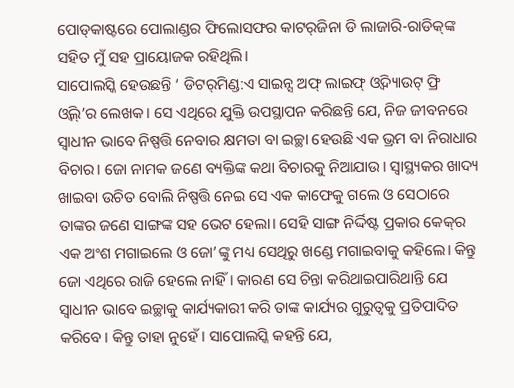ପୋଡ୍‌କାଷ୍ଟରେ ପୋଲାଣ୍ଡର ଫିଲୋସଫର କାଟର୍‌ଜିନା ଡି ଲାଜାରି-ରାଡିକ୍‌ଙ୍କ ସହିତ ମୁଁ ସହ ପ୍ରାୟୋଜକ ରହିଥିଲି।
ସାପୋଲସ୍କି ହେଉଛନ୍ତି ‘ ଡିଟର୍‌ମିଣ୍ଡ:ଏ ସାଇନ୍ସ ଅଫ୍‌ ଲାଇଫ୍‌ ଓ୍ବିଦ୍ୟାଉଟ୍‌ ଫ୍ରି ଓ୍ବିଲ୍‌’ର ଲେଖକ। ସେ ଏଥିରେ ଯୁକ୍ତି ଉପସ୍ଥାପନ କରିଛନ୍ତି ଯେ, ନିଜ ଜୀବନରେ ସ୍ବାଧୀନ ଭାବେ ନିଷ୍ପତ୍ତି ନେବାର କ୍ଷମତା ବା ଇଚ୍ଛା ହେଉଛି ଏକ ଭ୍ରମ ବା ନିରାଧାର ବିଚାର। ଜୋ ନାମକ ଜଣେ ବ୍ୟକ୍ତିଙ୍କ କଥା ବିଚାରକୁ ନିଆଯାଉ। ସ୍ବାସ୍ଥ୍ୟକର ଖାଦ୍ୟ ଖାଇବା ଉଚିତ ବୋଲି ନିଷ୍ପତ୍ତି ନେଇ ସେ ଏକ କାଫେକୁ ଗଲେ ଓ ସେଠାରେ ତାଙ୍କର ଜଣେ ସାଙ୍ଗଙ୍କ ସହ ଭେଟ ହେଲା। ସେହି ସାଙ୍ଗ ନିର୍ଦ୍ଦିଷ୍ଟ ପ୍ରକାର କେକ୍‌ର ଏକ ଅଂଶ ମଗାଇଲେ ଓ ଜୋ’ଙ୍କୁ ମଧ୍ୟ ସେଥିରୁ ଖଣ୍ଡେ ମଗାଇବାକୁ କହିଲେ। କିନ୍ତୁ ଜୋ ଏଥିରେ ରାଜି ହେଲେ ନାହିଁ। କାରଣ ସେ ଚିନ୍ତା କରିଥାଇପାରିଥାନ୍ତି ଯେ ସ୍ବାଧୀନ ଭାବେ ଇଚ୍ଛାକୁ କାର୍ଯ୍ୟକାରୀ କରି ତାଙ୍କ କାର୍ଯ୍ୟର ଗୁରୁତ୍ୱକୁ ପ୍ରତିପାଦିତ କରିବେ। କିନ୍ତୁ ତାହା ନୁହେଁ। ସାପୋଲସ୍କି କହନ୍ତି ଯେ,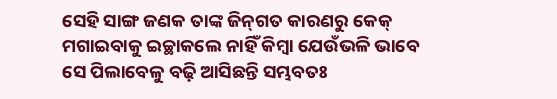ସେହି ସାଙ୍ଗ ଜଣକ ତାଙ୍କ ଜିନ୍‌ଗତ କାରଣରୁ କେକ୍‌ ମଗାଇବାକୁ ଇଚ୍ଛାକଲେ ନାହିଁ କିମ୍ବା ଯେଉଁଭଳି ଭାବେ ସେ ପିଲାବେଳୁ ବଢ଼ି ଆସିଛନ୍ତି ସମ୍ଭବତଃ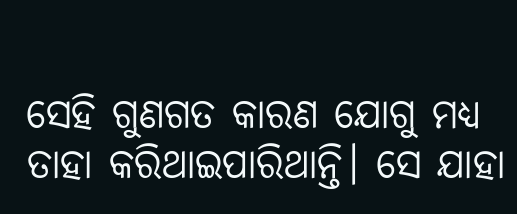ସେହି ଗୁଣଗତ କାରଣ ଯୋଗୁ ମଧ୍ୟ ତାହା କରିଥାଇପାରିଥାନ୍ତି। ସେ ଯାହା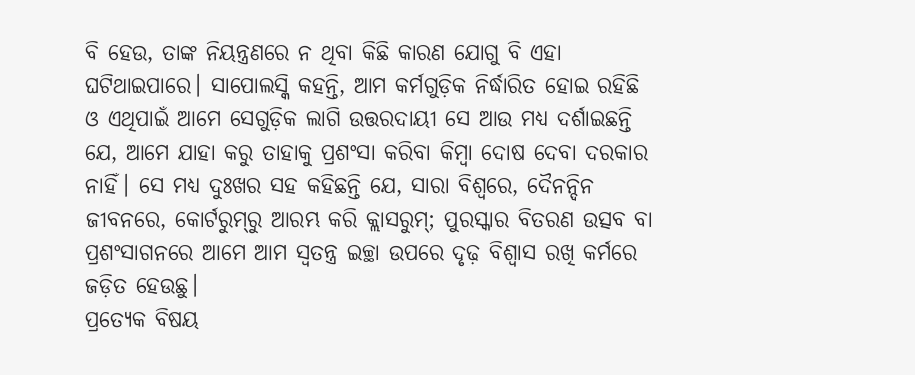ବି ହେଉ, ତାଙ୍କ ନିୟନ୍ତ୍ରଣରେ ନ ଥିବା କିଛି କାରଣ ଯୋଗୁ ବି ଏହା ଘଟିଥାଇପାରେ। ସାପୋଲସ୍କି କହନ୍ତି, ଆମ କର୍ମଗୁଡ଼ିକ ନିର୍ଦ୍ଧାରିତ ହୋଇ ରହିଛି ଓ ଏଥିପାଇଁ ଆମେ ସେଗୁଡ଼ିକ ଲାଗି ଉତ୍ତରଦାୟୀ ସେ ଆଉ ମଧ୍ୟ ଦର୍ଶାଇଛନ୍ତି ଯେ, ଆମେ ଯାହା କରୁ ତାହାକୁ ପ୍ରଶଂସା କରିବା କିମ୍ବା ଦୋଷ ଦେବା ଦରକାର ନାହିଁ। ସେ ମଧ୍ୟ ଦୁଃଖର ସହ କହିଛନ୍ତି ଯେ, ସାରା ବିଶ୍ୱରେ, ଦୈନନ୍ଦିନ ଜୀବନରେ, କୋର୍ଟରୁମ୍‌ରୁ ଆରମ୍ଭ କରି କ୍ଲାସରୁମ୍‌; ପୁରସ୍କାର ବିତରଣ ଉତ୍ସବ ବା ପ୍ରଶଂସାଗନରେ ଆମେ ଆମ ସ୍ବତନ୍ତ୍ର ଇଚ୍ଛା ଉପରେ ଦୃଢ଼ ବିଶ୍ୱାସ ରଖି କର୍ମରେ ଜଡ଼ିତ ହେଉଛୁ।
ପ୍ରତ୍ୟେକ ବିଷୟ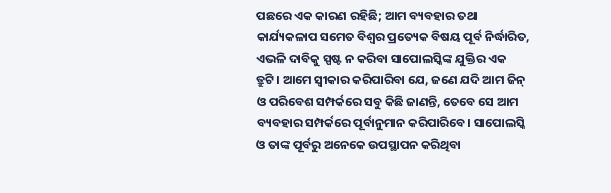ପଛରେ ଏକ କାରଣ ରହିଛି; ଆମ ବ୍ୟବହାର ତଥା କାର୍ଯ୍ୟକଳାପ ସମେତ ବିଶ୍ୱର ପ୍ରତ୍ୟେକ ବିଷୟ ପୂର୍ବ ନିର୍ଦ୍ଧାରିତ, ଏଭଳି ଦାବିକୁ ସ୍ପଷ୍ଟ ନ କରିବା ସାପୋଲସ୍କିଙ୍କ ଯୁକ୍ତିର ଏକ ତ୍ରୁଟି। ଆମେ ସ୍ବୀକାର କରିପାରିବା ଯେ, ଜଣେ ଯଦି ଆମ ଜିନ୍‌ ଓ ପରିବେଶ ସମ୍ପର୍କରେ ସବୁ କିଛି ଜାଣନ୍ତି, ତେବେ ସେ ଆମ ବ୍ୟବହାର ସମ୍ପର୍କରେ ପୂର୍ବାନୁମାନ କରିପାରିବେ। ସାପୋଲସ୍କି ଓ ତାଙ୍କ ପୂର୍ବରୁ ଅନେକେ ଉପସ୍ଥାପନ କରିଥିବା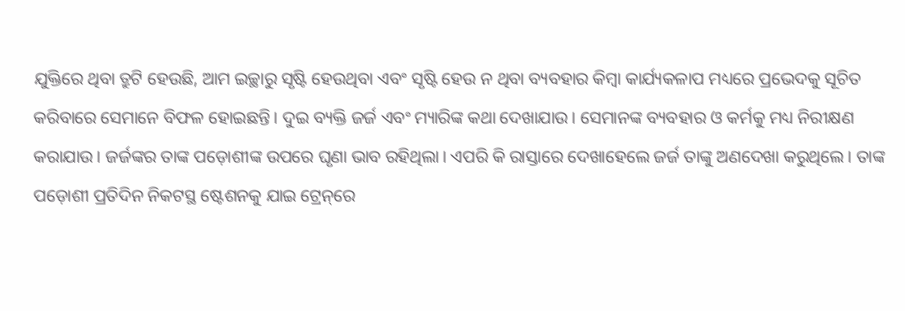ଯୁକ୍ତିରେ ଥିବା ତ୍ରୁଟି ହେଉଛି, ଆମ ଇଚ୍ଛାରୁ ସୃଷ୍ଟି ହେଉଥିବା ଏବଂ ସୃଷ୍ଟି ହେଉ ନ ଥିବା ବ୍ୟବହାର କିମ୍ବା କାର୍ଯ୍ୟକଳାପ ମଧ୍ୟରେ ପ୍ରଭେଦକୁ ସୂଚିତ କରିବାରେ ସେମାନେ ବିଫଳ ହୋଇଛନ୍ତି। ଦୁଇ ବ୍ୟକ୍ତି ଜର୍ଜ ଏବଂ ମ୍ୟାରିଙ୍କ କଥା ଦେଖାଯାଉ। ସେମାନଙ୍କ ବ୍ୟବହାର ଓ କର୍ମକୁ ମଧ୍ୟ ନିରୀକ୍ଷଣ କରାଯାଉ। ଜର୍ଜଙ୍କର ତାଙ୍କ ପଡ଼ୋଶୀଙ୍କ ଉପରେ ଘୃଣା ଭାବ ରହିଥିଲା। ଏପରି କି ରାସ୍ତାରେ ଦେଖାହେଲେ ଜର୍ଜ ତାଙ୍କୁ ଅଣଦେଖା କରୁଥିଲେ। ତାଙ୍କ ପଡ଼ୋଶୀ ପ୍ରତିଦିନ ନିକଟସ୍ଥ ଷ୍ଟେଶନକୁ ଯାଇ ଟ୍ରେନ୍‌ରେ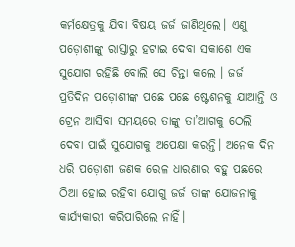କର୍ମକ୍ଷେତ୍ରକୁ ଯିବା ବିଷୟ ଜର୍ଜ ଜାଣିଥିଲେ। ଏଣୁ ପଡ଼ୋଶୀଙ୍କୁ ରାସ୍ତାରୁ ହଟାଇ ଦେବା ସକାଶେ ଏକ ସୁଯୋଗ ରହିଛି ବୋଲି ସେ ଚିନ୍ତା କଲେ । ଜର୍ଜ ପ୍ରତିଦିନ ପଡ଼ୋଶୀଙ୍କ ପଛେ ପଛେ ଷ୍ଟେଶନକୁ ଯାଆନ୍ତି ଓ ଟ୍ରେନ ଆସିବା ସମୟରେ ତାଙ୍କୁ ତା’ଆଗକୁ ଠେଲି ଦେବା ପାଇଁ ସୁଯୋଗକୁ ଅପେକ୍ଷା କରନ୍ତି। ଅନେକ ଦିନ ଧରି ପଡ଼ୋଶୀ ଜଣକ ରେଳ ଧାରଣାର ବହୁ ପଛରେ ଠିଆ ହୋଇ ରହିବା ଯୋଗୁ ଜର୍ଜ ତାଙ୍କ ଯୋଜନାକୁ କାର୍ଯ୍ୟକାରୀ କରିପାରିଲେ ନାହିଁ।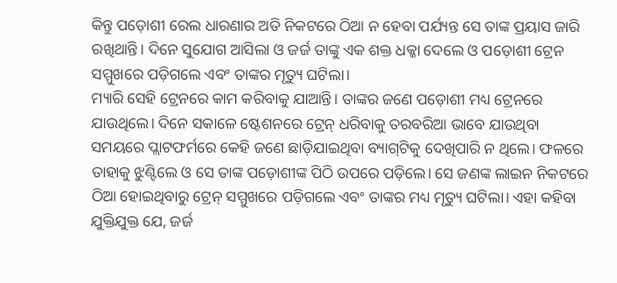କିନ୍ତୁ ପଡ଼ୋଶୀ ରେଲ ଧାରଣାର ଅତି ନିକଟରେ ଠିଆ ନ ହେବା ପର୍ଯ୍ୟନ୍ତ ସେ ତାଙ୍କ ପ୍ରୟାସ ଜାରି ରଖିଥାନ୍ତି। ଦିନେ ସୁଯୋଗ ଆସିଲା ଓ ଜର୍ଜ ତାଙ୍କୁ ଏକ ଶକ୍ତ ଧକ୍କା ଦେଲେ ଓ ପଡ଼ୋଶୀ ଟ୍ରେନ ସମ୍ମୁଖରେ ପଡ଼ିଗଲେ ଏବଂ ତାଙ୍କର ମୃତ୍ୟୁ ଘଟିଲା।
ମ୍ୟାରି ସେହି ଟ୍ରେନରେ କାମ କରିବାକୁ ଯାଆନ୍ତି। ତାଙ୍କର ଜଣେ ପଡ଼ୋଶୀ ମଧ୍ୟ ଟ୍ରେନରେ ଯାଉଥିଲେ। ଦିନେ ସକାଳେ ଷ୍ଟେଶନରେ ଟ୍ରେନ୍‌ ଧରିବାକୁ ତରବରିଆ ଭାବେ ଯାଉଥିବା ସମୟରେ ପ୍ଲାଟଫର୍ମରେ କେହି ଜଣେ ଛାଡ଼ିଯାଇଥିବା ବ୍ୟାଗ୍‌ଟିକୁ ଦେଖିପାରି ନ ଥିଲେ। ଫଳରେ ତାହାକୁ ଝୁଣ୍ଟିଲେ ଓ ସେ ତାଙ୍କ ପଡ଼ୋଶୀଙ୍କ ପିଠି ଉପରେ ପଡ଼ିଲେ। ସେ ଜଣଙ୍କ ଲାଇନ ନିକଟରେ ଠିଆ ହୋଇଥିବାରୁ ଟ୍ରେନ୍‌ ସମ୍ମୁଖରେ ପଡ଼ିଗଲେ ଏବଂ ତାଙ୍କର ମଧ୍ୟ ମୃତ୍ୟୁ ଘଟିଲା। ଏହା କହିବା ଯୁକ୍ତିଯୁକ୍ତ ଯେ, ଜର୍ଜ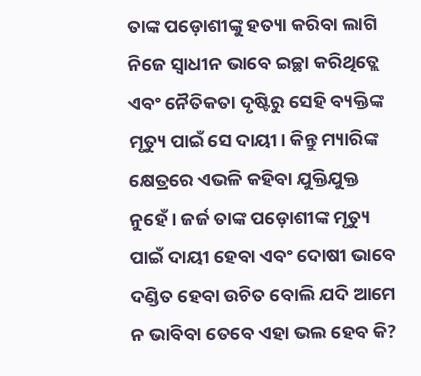ତାଙ୍କ ପଡ଼ୋଶୀଙ୍କୁ ହତ୍ୟା କରିବା ଲାଗି ନିଜେ ସ୍ବାଧୀନ ଭାବେ ଇଚ୍ଛା କରିଥିତ୍ଲେ ଏବଂ ନୈତିକତା ଦୃଷ୍ଟିରୁ ସେହି ବ୍ୟକ୍ତିଙ୍କ ମୃତ୍ୟୁ ପାଇଁ ସେ ଦାୟୀ। କିନ୍ତୁ ମ୍ୟାରିଙ୍କ କ୍ଷେତ୍ରରେ ଏଭଳି କହିବା ଯୁକ୍ତିଯୁକ୍ତ ନୁହେଁ। ଜର୍ଜ ତାଙ୍କ ପଡ଼ୋଶୀଙ୍କ ମୃତ୍ୟୁ ପାଇଁ ଦାୟୀ ହେବା ଏବଂ ଦୋଷୀ ଭାବେ ଦଣ୍ଡିତ ହେବା ଉଚିତ ବୋଲି ଯଦି ଆମେ ନ ଭାବିବା ତେବେ ଏହା ଭଲ ହେବ କି?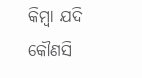କିମ୍ବା ଯଦି କୌଣସି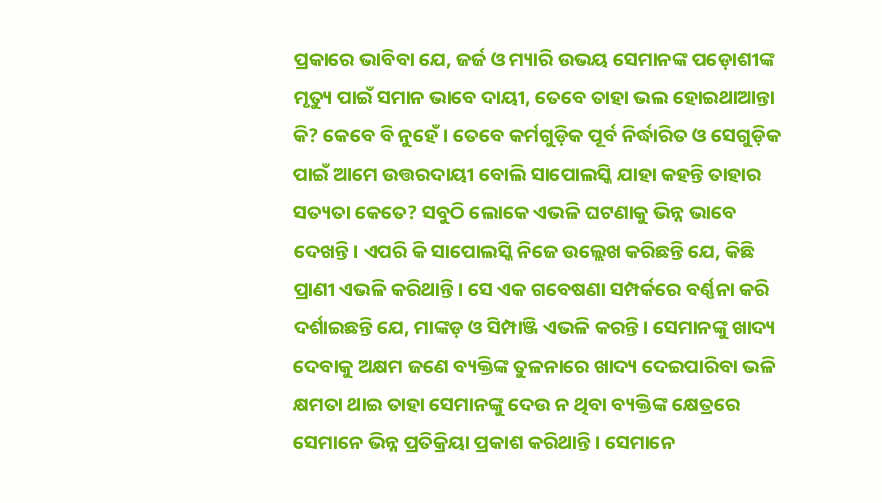ପ୍ରକାରେ ଭାବିବା ଯେ, ଜର୍ଜ ଓ ମ୍ୟାରି ଉଭୟ ସେମାନଙ୍କ ପଡ଼ୋଶୀଙ୍କ ମୃତ୍ୟୁ ପାଇଁ ସମାନ ଭାବେ ଦାୟୀ, ତେବେ ତାହା ଭଲ ହୋଇଥାଆନ୍ତା କି? କେବେ ବି ନୁହେଁ। ତେବେ କର୍ମଗୁଡ଼ିକ ପୂର୍ବ ନିର୍ଦ୍ଧାରିତ ଓ ସେଗୁଡ଼ିକ ପାଇଁ ଆମେ ଉତ୍ତରଦାୟୀ ବୋଲି ସାପୋଲସ୍କି ଯାହା କହନ୍ତି ତାହାର ସତ୍ୟତା କେତେ? ସବୁଠି ଲୋକେ ଏଭଳି ଘଟଣାକୁ ଭିନ୍ନ ଭାବେ ଦେଖନ୍ତି। ଏପରି କି ସାପୋଲସ୍କି ନିଜେ ଉଲ୍ଲେଖ କରିଛନ୍ତି ଯେ, କିଛି ପ୍ରାଣୀ ଏଭଳି କରିଥାନ୍ତି। ସେ ଏକ ଗବେଷଣା ସମ୍ପର୍କରେ ବର୍ଣ୍ଣନା କରି ଦର୍ଶାଇଛନ୍ତି ଯେ, ମାଙ୍କଡ଼ ଓ ସିମ୍ପାଞ୍ଜି ଏଭଳି କରନ୍ତି। ସେମାନଙ୍କୁ ଖାଦ୍ୟ ଦେବାକୁ ଅକ୍ଷମ ଜଣେ ବ୍ୟକ୍ତିଙ୍କ ତୁଳନାରେ ଖାଦ୍ୟ ଦେଇପାରିବା ଭଳି କ୍ଷମତା ଥାଇ ତାହା ସେମାନଙ୍କୁ ଦେଉ ନ ଥିବା ବ୍ୟକ୍ତିଙ୍କ କ୍ଷେତ୍ରରେ ସେମାନେ ଭିନ୍ନ ପ୍ରତିକ୍ରିୟା ପ୍ରକାଶ କରିଥାନ୍ତି। ସେମାନେ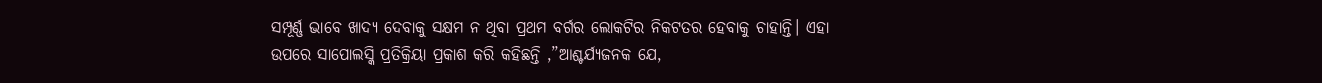ସମ୍ପୂର୍ଣ୍ଣ ଭାବେ ଖାଦ୍ୟ ଦେବାକୁ ସକ୍ଷମ ନ ଥିବା ପ୍ରଥମ ବର୍ଗର ଲୋକଟିର ନିକଟତର ହେବାକୁ ଚାହାନ୍ତି। ଏହା ଉପରେ ସାପୋଲସ୍କି ପ୍ରତିକ୍ରିୟା ପ୍ରକାଶ କରି କହିଛନ୍ତି ,”ଆଶ୍ଚର୍ଯ୍ୟଜନକ ଯେ,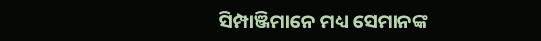ସିମ୍ପାଞ୍ଜିମାନେ ମଧ୍ୟ ସେମାନଙ୍କ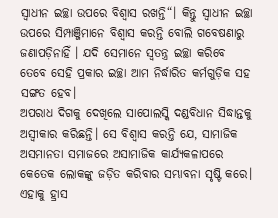ସ୍ବାଧୀନ ଇଚ୍ଛା ଉପରେ ବିଶ୍ୱାସ ରଖନ୍ତି“। କିନ୍ତୁ ସ୍ବାଧୀନ ଇଚ୍ଛା ଉପରେ ସିମ୍ପାଞ୍ଜିମାନେ ବିଶ୍ୱାସ କରନ୍ତି ବୋଲି ଗବେଷଣାରୁ ଜଣାପଡ଼ିନାହିଁ । ଯଦି ସେମାନେ ସ୍ବତନ୍ତ୍ର ଇଚ୍ଛା କରିବେ ତେବେ ସେହି ପ୍ରକାର ଇଚ୍ଛା ଆମ ନିର୍ଦ୍ଧାରିତ କର୍ମଗୁଡ଼ିକ ସହ ସଙ୍ଗତ ହେବ।
ଅପରାଧ ଦିଗକୁ ଦେଖିଲେ ସାପୋଲସ୍କି ଦଣ୍ଡବିଧାନ ସିଦ୍ଧାନ୍ତକୁ ଅସ୍ବୀକାର କରିଛନ୍ତି। ସେ ବିଶ୍ୱାସ କରନ୍ତି ଯେ, ସାମାଜିକ ଅସମାନତା ସମାଜରେ ଅସାମାଜିକ କାର୍ଯ୍ୟକଳାପରେ କେତେକ ଲୋକଙ୍କୁ ଜଡ଼ିତ କରିବାର ସମ୍ଭାବନା ସୃଷ୍ଟି କରେ। ଏହାକୁ ହ୍ରାସ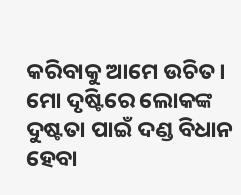କରିବାକୁ ଆମେ ଉଚିତ। ମୋ ଦୃଷ୍ଟିରେ ଲୋକଙ୍କ ଦୁଷ୍ଟତା ପାଇଁ ଦଣ୍ଡ ବିଧାନ ହେବା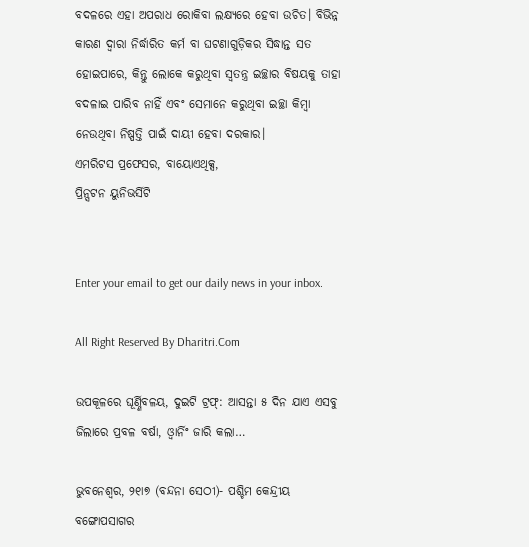ବଦଳରେ ଏହା ଅପରାଧ ରୋକିବା ଲକ୍ଷ୍ୟରେ ହେବା ଉଚିତ। ବିଭିନ୍ନ କାରଣ ଦ୍ୱାରା ନିର୍ଦ୍ଧାରିତ କର୍ମ ବା ଘଟଣାଗୁଡ଼ିକର ସିଦ୍ଧାନ୍ତ ସତ ହୋଇପାରେ, କିନ୍ତୁ ଲୋକେ କରୁଥିବା ସ୍ବତନ୍ତ୍ର ଇଚ୍ଛାର ବିଷୟକୁ ତାହା ବଦଳାଇ ପାରିବ ନାହିଁ ଏବଂ ସେମାନେ କରୁଥିବା ଇଚ୍ଛା କିମ୍ବା ନେଉଥିବା ନିଷ୍ପତ୍ତି ପାଇଁ ଦାୟୀ ହେବା ଦରକାର।
ଏମରିଟସ ପ୍ରଫେସର, ବାୟୋଏଥିକ୍ସ,
ପ୍ରିନ୍ସଟନ ୟୁନିଭର୍ସିଟି


Enter your email to get our daily news in your inbox.

All Right Reserved By Dharitri.Com

ଉପକୂଳରେ ଘୂର୍ଣ୍ଣିବଳୟ, ଦୁଇଟି ଟ୍ରଫ୍‌: ଆସନ୍ତା ୫ ଦିନ ଯାଏ ଏସବୁ ଜିଲାରେ ପ୍ରବଳ ବର୍ଷା, ଓ୍ବାର୍ନିଂ ଜାରି କଲା…

ଭୁବନେଶ୍ୱର, ୨୧ା୭ (ବନ୍ଦନା ସେଠୀ)- ପଶ୍ଚିମ କେନ୍ଦ୍ରୀୟ ବଙ୍ଗୋପସାଗର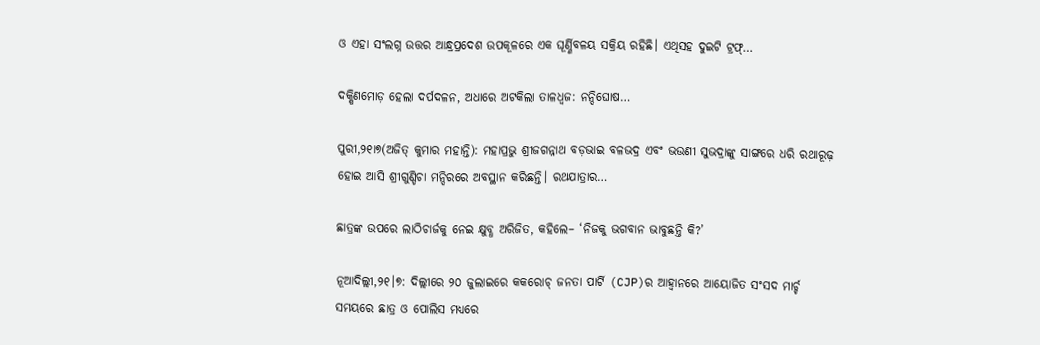ଓ ଏହା ସଂଲଗ୍ନ ଉତ୍ତର ଆନ୍ଧ୍ରପ୍ରଦେଶ ଉପକୂଳରେ ଏକ ଘୂର୍ଣ୍ଣିବଳୟ ସକ୍ରିୟ ରହିଛି। ଏଥିସହ ଦୁଇଟି ଟ୍ରଫ୍‌…

ଦକ୍ଷିଣମୋଡ଼ ହେଲା ଦର୍ପଦଳନ, ଅଧାରେ ଅଟକିଲା ତାଳଧ୍ୱଜ: ନନ୍ଦିଘୋଷ…

ପୁରୀ,୨୧ା୭(ଅଜିତ୍‌ କୁମାର ମହାନ୍ତି): ମହାପ୍ରଭୁ ଶ୍ରୀଜଗନ୍ନାଥ ବଡ଼ଭାଇ ବଳଭଦ୍ର ଏବଂ ଭଉଣୀ ସୁଭଦ୍ରାଙ୍କୁ ସାଙ୍ଗରେ ଧରି ରଥାରୂଢ଼ ହୋଇ ଆସି ଶ୍ରୀଗୁଣ୍ଡିଚା ମନ୍ଦିରରେ ଅବସ୍ଥାନ କରିଛନ୍ତି। ରଥଯାତ୍ରାର…

ଛାତ୍ରଙ୍କ ଉପରେ ଲାଠିଚାର୍ଜକୁ ନେଇ କ୍ଷୁବ୍ଧ ଅରିଜିତ, କହିଲେ– ‘ନିଜକୁ ଭଗବାନ ଭାବୁଛନ୍ତି କି?’

ନୂଆଦିଲ୍ଲୀ,୨୧।୭: ଦିଲ୍ଲୀରେ ୨୦ ଜୁଲାଇରେ କକରୋଚ୍ ଜନତା ପାର୍ଟି (CJP)ର ଆହ୍ୱାନରେ ଆୟୋଜିତ ସଂସଦ ମାର୍ଚ୍ଚ ସମୟରେ ଛାତ୍ର ଓ ପୋଲିସ ମଧ୍ୟରେ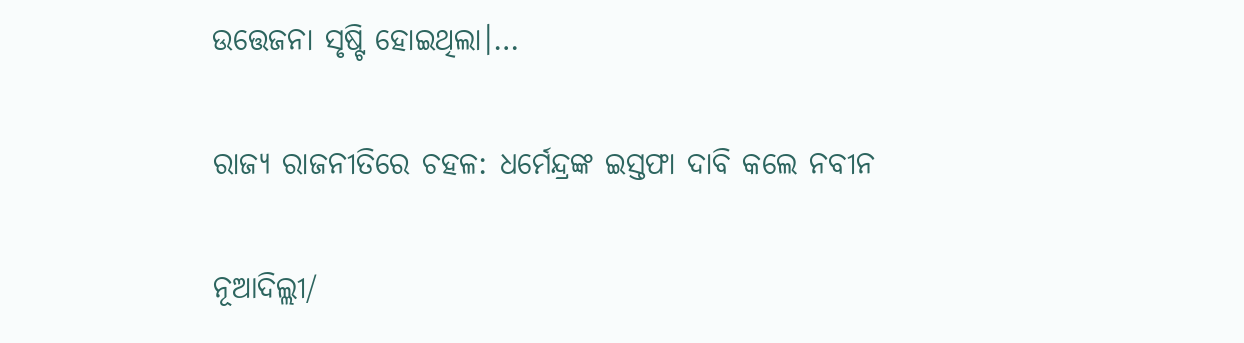ଉତ୍ତେଜନା ସୃଷ୍ଟି ହୋଇଥିଲା।…

ରାଜ୍ୟ ରାଜନୀତିରେ ଚହଳ: ଧର୍ମେନ୍ଦ୍ରଙ୍କ ଇସ୍ତଫା ଦାବି କଲେ ନବୀନ

ନୂଆଦିଲ୍ଲୀ/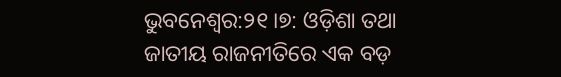ଭୁବନେଶ୍ୱର:୨୧।୭: ଓଡ଼ିଶା ତଥା ଜାତୀୟ ରାଜନୀତିରେ ଏକ ବଡ଼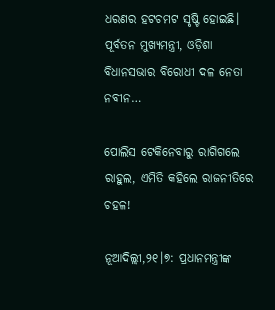ଧରଣର ହଟଚମଟ ସୃଷ୍ଟି ହୋଇଛି। ପୂର୍ବତନ ମୁଖ୍ୟମନ୍ତ୍ରୀ, ଓଡ଼ିଶା ବିଧାନସଭାର ବିରୋଧୀ ଦଳ ନେତା ନବୀନ…

ପୋଲିସ ଟେକିନେବାରୁ ରାଗିଗଲେ ରାହୁଲ, ଏମିତି କହିଲେ ରାଜନୀତିରେ ଚହଳ!

ନୂଆଦିଲ୍ଲୀ,୨୧।୭: ପ୍ରଧାନମନ୍ତ୍ରୀଙ୍କ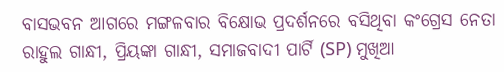ବାସଭବନ ଆଗରେ ମଙ୍ଗଳବାର ବିକ୍ଷୋଭ ପ୍ରଦର୍ଶନରେ ବସିଥିବା କଂଗ୍ରେସ ନେତା ରାହୁଲ ଗାନ୍ଧୀ, ପ୍ରିୟଙ୍କା ଗାନ୍ଧୀ, ସମାଜବାଦୀ ପାର୍ଟି (SP) ମୁଖିଆ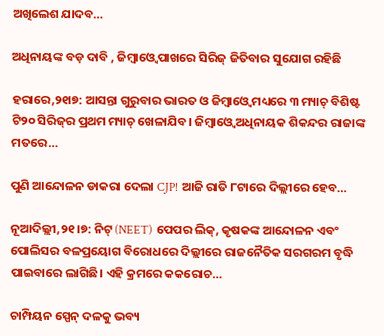ଅଖିଲେଶ ଯାଦବ…

ଅଧିନାୟଙ୍କ ବଡ଼ ଦାବି , ଜିମ୍ବାଓ୍ବେ ପାଖରେ ସିରିଜ୍‌ ଜିତିବାର ସୁଯୋଗ ରହିଛି

ହରାରେ,୨୧ା୭: ଆସନ୍ତା ଗୁରୁବାର ଭାରତ ଓ ଜିମ୍ବାଓ୍ବେ ମଧ୍ୟରେ ୩ ମ୍ୟାଚ୍‌ ବିଶିଷ୍ଟ ଟି୨୦ ସିରିଜ୍‌ର ପ୍ରଥମ ମ୍ୟାଚ୍‌ ଖେଳାଯିବ। ଜିମ୍ବାଓ୍ବେ ଅଧିନାୟକ ଶିକନ୍ଦର ରାଜାଙ୍କ ମତରେ…

ପୁଣି ଆନ୍ଦୋଳନ ଡାକରା ଦେଲା CJP! ଆଜି ରାତି ୮ଟାରେ ଦିଲ୍ଲୀରେ ହେବ…

ନୂଆଦିଲ୍ଲୀ,୨୧।୭: ନିଟ୍ (NEET) ପେପର ଲିକ୍, କୃଷକଙ୍କ ଆନ୍ଦୋଳନ ଏବଂ ପୋଲିସର ବଳପ୍ରୟୋଗ ବିରୋଧରେ ଦିଲ୍ଲୀରେ ରାଜନୈତିକ ସରଗରମ ବୃଦ୍ଧି ପାଇବାରେ ଲାଗିଛି। ଏହି କ୍ରମରେ କକରୋଚ…

ଚାମ୍ପିୟନ ସ୍ପେନ୍‌ ଦଳକୁ ଭବ୍ୟ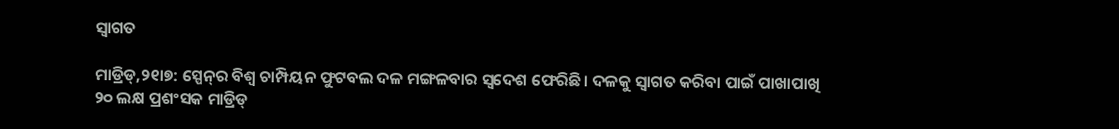ସ୍ବାଗତ

ମାଡ୍ରିଡ୍‌,୨୧ା୭: ସ୍ପେନ୍‌ର ବିଶ୍ୱ ଚାମ୍ପିୟନ ଫୁଟବଲ ଦଳ ମଙ୍ଗଳବାର ସ୍ବଦେଶ ଫେରିଛି। ଦଳକୁ ସ୍ବାଗତ କରିବା ପାଇଁ ପାଖାପାଖି ୨୦ ଲକ୍ଷ ପ୍ରଶଂସକ ମାଡ୍ରିଡ୍‌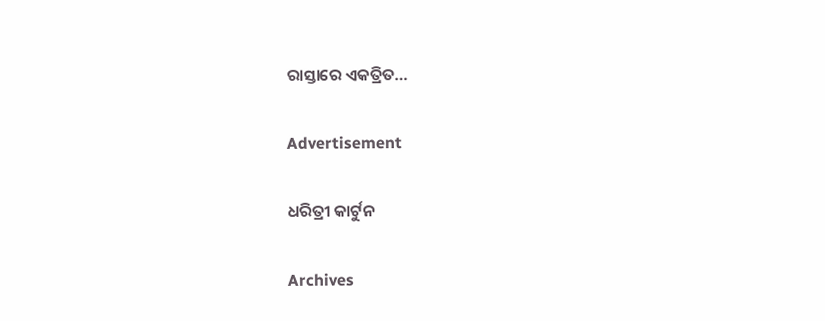ରାସ୍ତାରେ ଏକତ୍ରିତ…

Advertisement

ଧରିତ୍ରୀ କାର୍ଟୁନ

Archives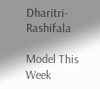Dharitri-Rashifala

Model This Week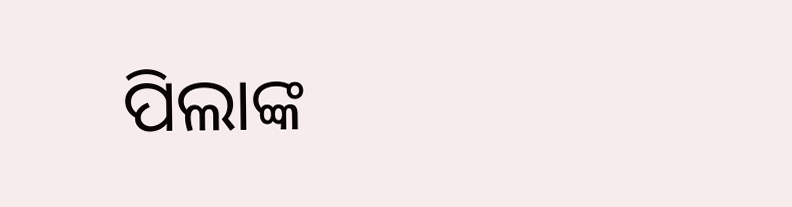ପିଲାଙ୍କ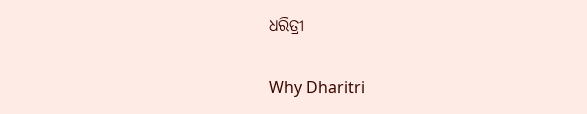ଧରିତ୍ରୀ

Why Dharitri